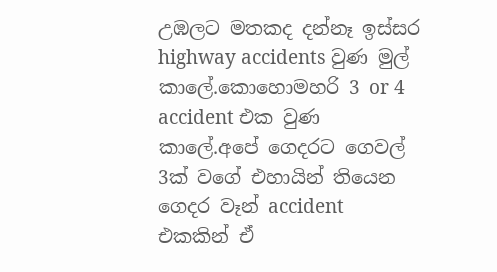උඹලට මතකද දන්නෑ ඉස්සර highway accidents වුණ මුල් කාලේ.කොහොමහරි 3 or 4 accident එක වුණ කාලේ.අපේ ගෙදරට ගෙවල් 3ක් වගේ එහායින් තියෙන ගෙදර වෑන් accident එකකින් ඒ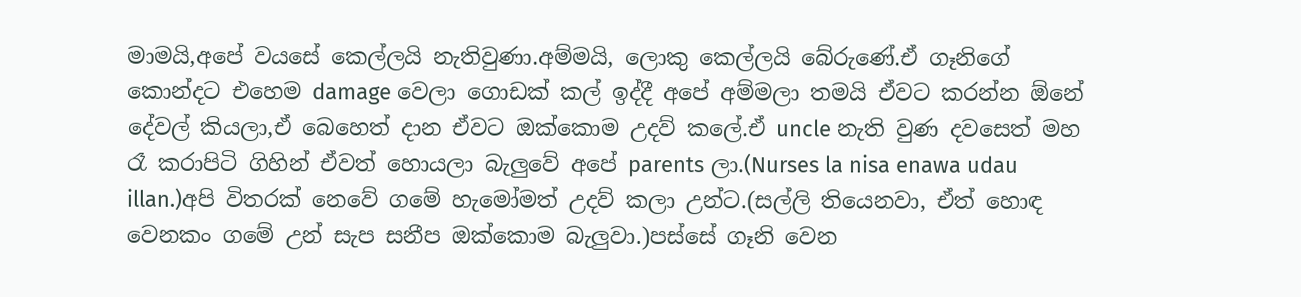මාමයි,අපේ වයසේ කෙල්ලයි නැතිවුණා.අම්මයි, ලොකු කෙල්ලයි බේරුණේ.ඒ ගෑනිගේ කොන්දට එහෙම damage වෙලා ගොඩක් කල් ඉද්දී අපේ අම්මලා තමයි ඒවට කරන්න ඕනේ දේවල් කියලා,ඒ බෙහෙත් දාන ඒවට ඔක්කොම උදව් කලේ.ඒ uncle නැති වුණ දවසෙත් මහ රෑ කරාපිටි ගිහින් ඒවත් හොයලා බැලුවේ අපේ parents ලා.(Nurses la nisa enawa udau illan.)අපි විතරක් නෙවේ ගමේ හැමෝමත් උදව් කලා උන්ට.(සල්ලි තියෙනවා, ඒත් හොඳ වෙනකං ගමේ උන් සැප සනීප ඔක්කොම බැලුවා.)පස්සේ ගෑනි වෙන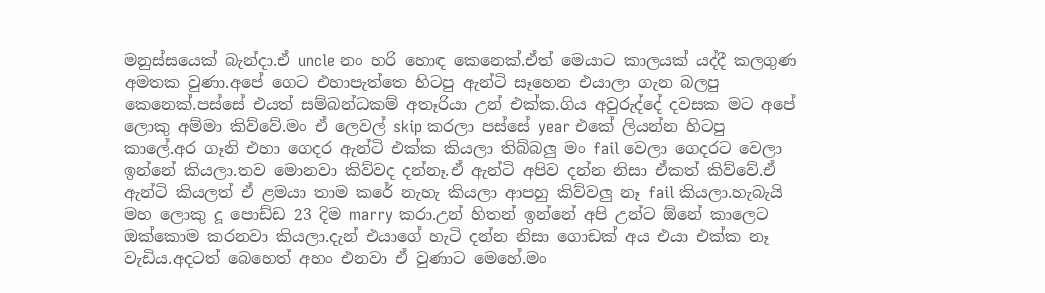මනුස්සයෙක් බැන්දා.ඒ uncle නං හරි හොඳ කෙනෙක්.ඒත් මෙයාට කාලයක් යද්දී කලගුණ අමතක වුණා.අපේ ගෙට එහාපැත්තෙ හිටපු ඇන්ටි සෑහෙන එයාලා ගැන බලපු කෙනෙක්.පස්සේ එයත් සම්බන්ධකම් අතෑරියා උන් එක්ක.ගිය අවුරුද්දේ දවසක මට අපේ ලොකු අම්මා කිව්වේ.මං ඒ ලෙවල් skip කරලා පස්සේ year එකේ ලියන්න හිටපු කාලේ.අර ගෑනි එහා ගෙදර ඇන්ටි එක්ක කියලා තිබ්බලු මං fail වෙලා ගෙදරට වෙලා ඉන්නේ කියලා.තව මොනවා කිව්වද දන්නෑ.ඒ ඇන්ටි අපිව දන්න නිසා ඒකත් කිව්වේ.ඒ ඇන්ටි කියලත් ඒ ළමයා තාම කරේ නැහැ කියලා ආපහු කිව්වලු නෑ fail කියලා.හැබැයි මහ ලොකු දූ පොඩ්ඩ 23 දිම marry කරා.උන් හිතන් ඉන්නේ අපි උන්ට ඕනේ කාලෙට ඔක්කොම කරනවා කියලා.දැන් එයාගේ හැටි දන්න නිසා ගොඩක් අය එයා එක්ක නෑ වැඩිය.අදටත් බෙහෙත් අහං එනවා ඒ වුණාට මෙහේ.මං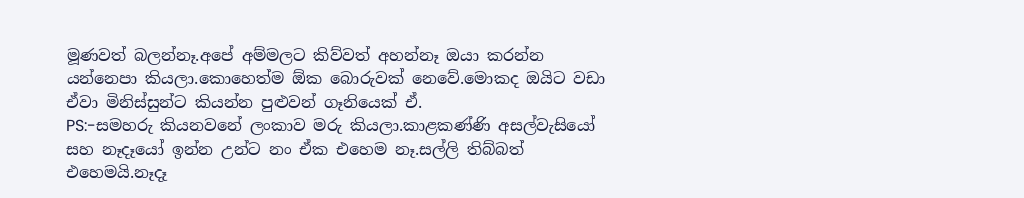මූණවත් බලන්නෑ.අපේ අම්මලට කිව්වත් අහන්නෑ ඔයා කරන්න යන්නෙපා කියලා.කොහෙත්ම ඕක බොරුවක් නෙවේ.මොකද ඔයිට වඩා ඒවා මිනිස්සුන්ට කියන්න පුළුවන් ගෑනියෙක් ඒ.
PS:-සමහරු කියනවනේ ලංකාව මරු කියලා.කාළකණ්ණි අසල්වැසියෝ සහ නෑදෑයෝ ඉන්න උන්ට නං ඒක එහෙම නෑ.සල්ලි තිබ්බත් එහෙමයි.නෑදෑ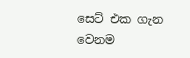සෙට් එක ගැන වෙනම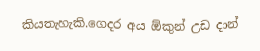කියතැහැකි.ගෙදර අය ඕකුන් උඩ දාන්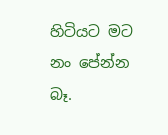හිටියට මට නං පේන්න බෑ.